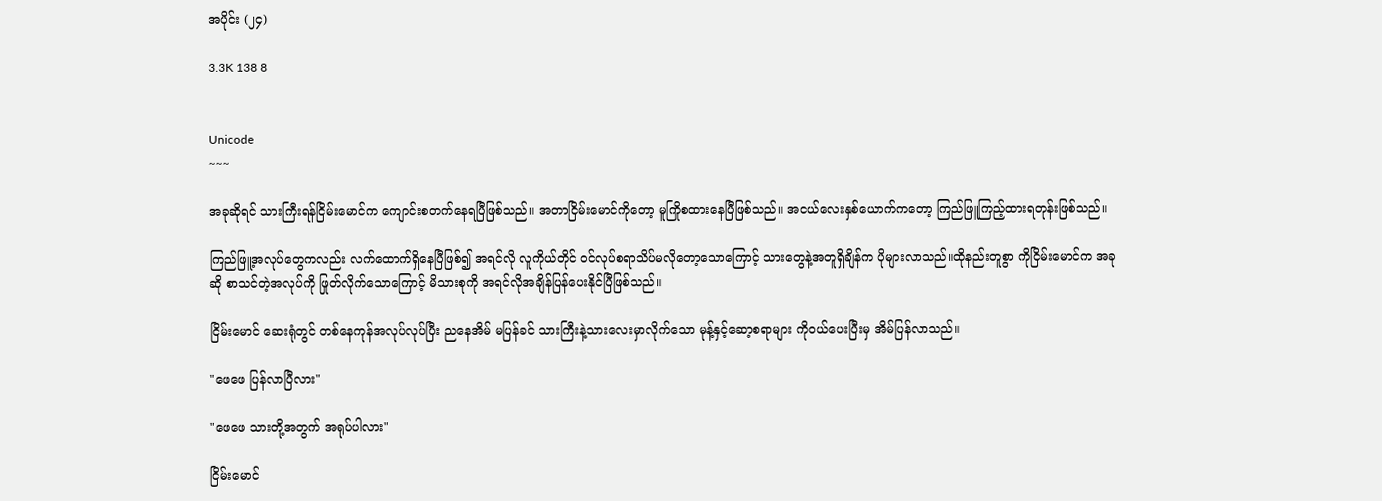အပိုင်း (၂၄)

3.3K 138 8


Unicode
~~~

အခုဆိုရင် သားကြီးရန်ငြိမ်းမောင်က ကျောင်းစတက်နေရပြီဖြစ်သည်။ အတာငြိမ်းမောင်ကိုတော့ မူကြိုစထားနေပြီဖြစ်သည်။ အငယ်လေးနှစ်ယောက်ကတော့ ကြည်ဖြူကြည့်ထားရတုန်းဖြစ်သည်။

ကြည်ဖြူ့အလုပ်တွေကလည်း လက်ထောက်ရှိနေပြီဖြစ်၍ အရင်လို လူကိုယ်တိုင် ဝင်လုပ်စရာသိပ်မလိုတော့သောကြောင့် သားတွေနဲ့အတူရှိချိန်က ပိုများလာသည်။ထိုနည်းတူစွာ ကိုငြိမ်းမောင်က အခုဆို စာသင်တဲ့အလုပ်ကို ဖြုတ်လိုက်သောကြောင့် မိသားစုကို အရင်လိုအချိန်ပြန်ပေးနိုင်ပြီဖြစ်သည်။

ငြိမ်းမောင် ဆေးရုံတွင် တစ်နေကုန်အလုပ်လုပ်ပြီး ညနေအိမ် မပြန်ခင် သားကြီးနဲ့သားလေးမှာလိုက်သော မုန့်နှင့်ဆော့စရာများ ကိုဝယ်ပေးပြီးမှ အိမ်ပြန်လာသည်။

"ဖေဖေ ပြန်လာပြီလား"

"ဖေဖေ သားတို့အတွက် အရုပ်ပါလား"

ငြိမ်းမောင်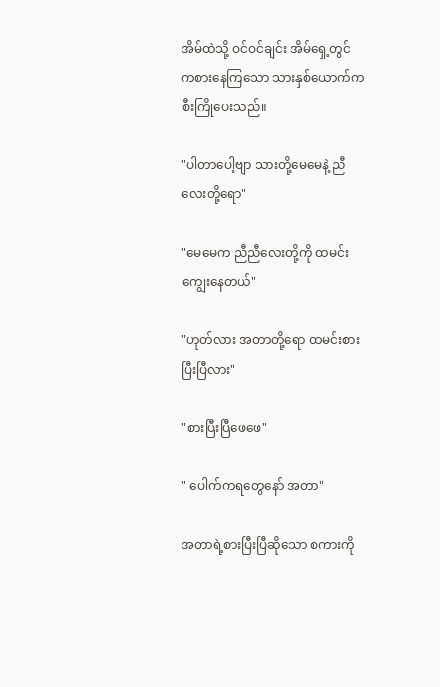အိမ်ထဲသို့ ဝင်ဝင်ချင်း အိမ်ရှေ့တွင် ကစားနေကြသော သားနှစ်ယောက်က စီးကြိုပေးသည်။

"ပါတာပေါ့ဗျာ သားတို့မေမေနဲ့ ညီလေးတို့ရော"

"မေမေက ညီညီလေးတို့ကို ထမင်းကျွေးနေတယ်"

"ဟုတ်လား အတာတို့ရော ထမင်းစားပြီးပြီလား"

"စားပြီးပြီဖေဖေ"

" ပေါက်ကရတွေနော် အတာ"

အတာရဲ့စားပြီးပြီဆိုသော စကားကို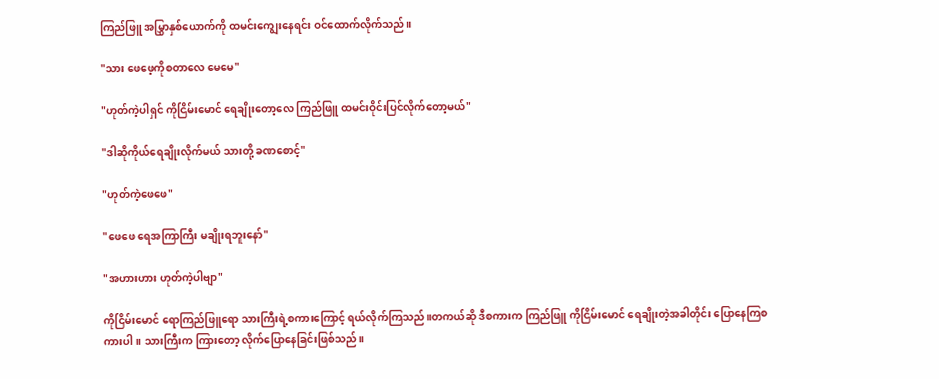ကြည်ဖြူ အမြွှာနှစ်ယောက်ကို ထမင်းကျွေးနေရင်း ဝင်ထောက်လိုက်သည်။

"သား ဖေဖေ့ကိုစတာလေ မေမေ"

"ဟုတ်ကဲ့ပါရှင် ကိုငြိမ်းမောင် ရေချိုးတော့လေ ကြည်ဖြူ ထမင်းဝိုင်းပြင်လိုက်တော့မယ်"

"ဒါဆိုကိုယ်ရေချိုးလိုက်မယ် သားတို့ ခဏစောင့်"

"ဟုတ်ကဲ့ဖေဖေ"

"ဖေဖေ ရေအကြာကြီး မချိုးရဘူးနော်"

"အဟားဟား ဟုတ်ကဲ့ပါဗျာ"

ကိုငြိမ်းမောင် ရောကြည်ဖြူရော သားကြီးရဲ့စကားကြောင့် ရယ်လိုက်ကြသည်။တကယ်ဆို ဒီစကားက ကြည်ဖြူ ကိုငြိမ်းမောင် ရေချိုးတဲ့အခါတိုင်း ပြောနေကြစကားပါ။ သားကြီးက ကြားတော့ လိုက်ပြောနေခြင်းဖြစ်သည်။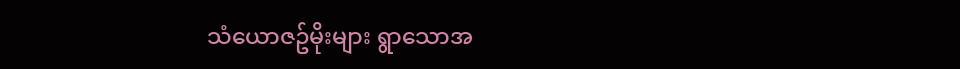သံယောဇဥ်မိုးများ ရွာသောအ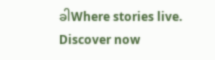ခါWhere stories live. Discover now